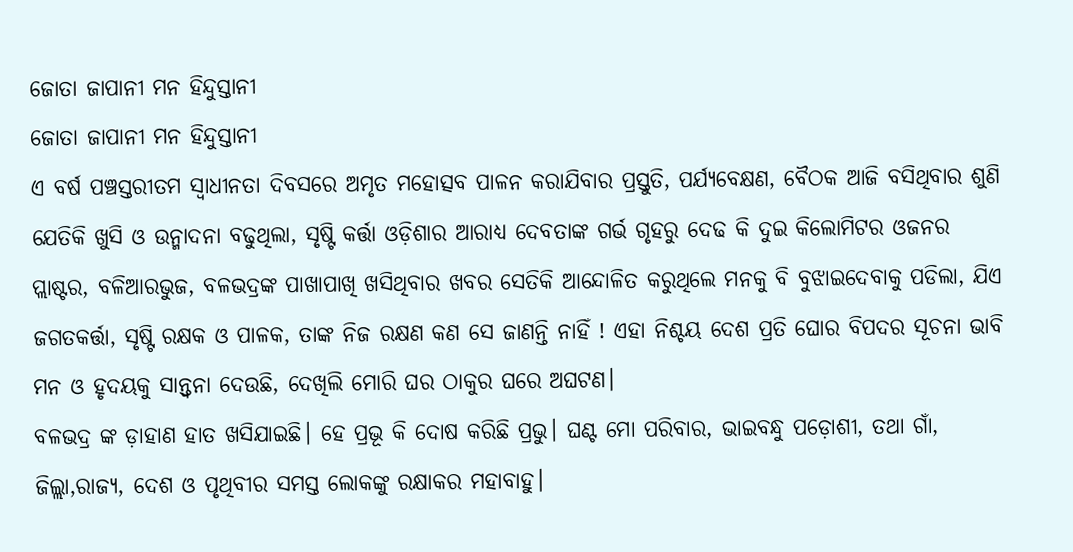ଜୋତା ଜାପାନୀ ମନ ହିନ୍ଦୁସ୍ତାନୀ
ଜୋତା ଜାପାନୀ ମନ ହିନ୍ଦୁସ୍ତାନୀ
ଏ ବର୍ଷ ପଞ୍ଚସ୍ତରୀତମ ସ୍ଵାଧୀନତା ଦିବସରେ ଅମୃତ ମହୋତ୍ସବ ପାଳନ କରାଯିବାର ପ୍ରସ୍ତୁତି, ପର୍ଯ୍ୟବେକ୍ଷଣ, ବୈଠକ ଆଜି ବସିଥିବାର ଶୁଣି ଯେତିକି ଖୁସି ଓ ଉନ୍ମାଦନା ବଢୁଥିଲା, ସୃଷ୍ଟି କର୍ତ୍ତା ଓଡ଼ିଶାର ଆରାଧ୍ୟ ଦେବତାଙ୍କ ଗର୍ଭ ଗୃହରୁ ଦେଢ କି ଦୁଇ କିଲୋମିଟର ଓଜନର ପ୍ଲାଷ୍ଟର, ବଳିଆରଭୁଜ, ବଳଭଦ୍ରଙ୍କ ପାଖାପାଖି ଖସିଥିବାର ଖବର ସେତିକି ଆନ୍ଦୋଳିତ କରୁଥିଲେ ମନକୁ ବି ବୁଝାଇଦେବାକୁ ପଡିଲା, ଯିଏ ଜଗତକର୍ତ୍ତା, ସୃଷ୍ଟି ରକ୍ଷକ ଓ ପାଳକ, ତାଙ୍କ ନିଜ ରକ୍ଷଣ କଣ ସେ ଜାଣନ୍ତି ନାହିଁ ! ଏହା ନିଶ୍ଚୟ ଦେଶ ପ୍ରତି ଘୋର ବିପଦର ସୂଚନା ଭାବି ମନ ଓ ହୃଦୟକୁ ସାନ୍ତ୍ଵନା ଦେଉଛି, ଦେଖିଲି ମୋରି ଘର ଠାକୁର ଘରେ ଅଘଟଣ।
ବଳଭଦ୍ର ଙ୍କ ଡ଼ାହାଣ ହାତ ଖସିଯାଇଛି। ହେ ପ୍ରଭୂ କି ଦୋଷ କରିଛି ପ୍ରଭୁ। ଘଣ୍ଟ ମୋ ପରିବାର, ଭାଇବନ୍ଧୁ ପଡ଼ୋଶୀ, ତଥା ଗାଁ, ଜିଲ୍ଲା,ରାଜ୍ୟ, ଦେଶ ଓ ପୃଥିବୀର ସମସ୍ତ ଲୋକଙ୍କୁ ରକ୍ଷାକର ମହାବାହୁ।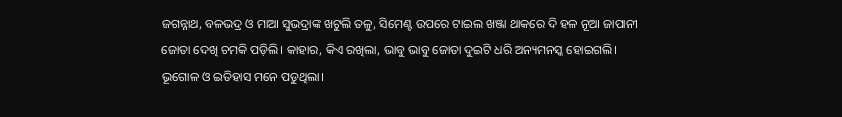ଜଗନ୍ନାଥ, ବଳଭଦ୍ର ଓ ମାଆ ସୁଭଦ୍ରାଙ୍କ ଖଟୁଲି ତଳୁ, ସିମେଣ୍ଟ ଉପରେ ଟାଇଲ ଖଞ୍ଜା ଥାକରେ ଦି ହଳ ନୂଆ ଜାପାନୀ ଜୋତା ଦେଖି ଚମକି ପଡ଼ିଲି। କାହାର, କିଏ ରଖିଲା, ଭାବୁ ଭାବୁ ଜୋତା ଦୁଇଟି ଧରି ଅନ୍ୟମନସ୍କ ହୋଇଗଲି। ଭୂଗୋଳ ଓ ଇତିହାସ ମନେ ପଡୁଥିଲା।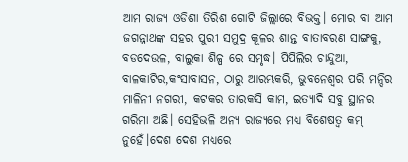ଆମ ରାଜ୍ୟ ଓଡିଶା ତିରିଶ ଗୋଟି ଜିଲ୍ଲାରେ ବିଭକ୍ତ। ମୋର ବା ଆମ ଜଗନ୍ନାଥଙ୍କ ସହର ପୁରୀ ସମୁଦ୍ର କୂଳର ଶାନ୍ତ ବାତାବରଣ ସାଙ୍ଗକୁ, ବଡଦେଉଳ, ବାଲୁକା ଶିଳ୍ପ ରେ ସମୃଦ୍ଧ। ପିପିଲିର ଚାନ୍ଦୁଆ, ବାଳକାଟିର,କଂସାବାସନ, ଠାରୁ ଆରମ୍ଭକରି, ଭୁବନେଶ୍ୱର ପରି ମନ୍ଦିର ମାଳିନୀ ନଗରୀ, କଟକର ତାରକସି କାମ, ଇତ୍ୟାଦି ସବୁ ସ୍ଥାନର ଗରିମା ଅଛି। ସେହିଭଳି ଅନ୍ୟ ରାଜ୍ୟରେ ମଧ୍ୟ ବିଶେଷତ୍ଵ କମ୍ ନୁହେଁ।ଦେଶ ଦେଶ ମଧ୍ୟରେ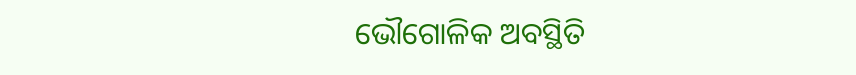ଭୌଗୋଳିକ ଅବସ୍ଥିତି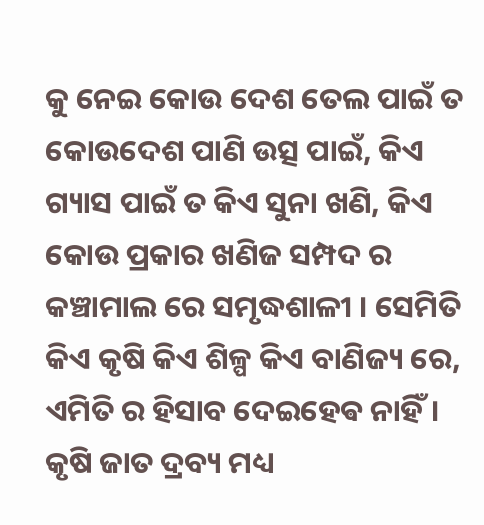କୁ ନେଇ କୋଉ ଦେଶ ତେଲ ପାଇଁ ତ କୋଉଦେଶ ପାଣି ଉତ୍ସ ପାଇଁ, କିଏ ଗ୍ୟାସ ପାଇଁ ତ କିଏ ସୁନା ଖଣି, କିଏ କୋଉ ପ୍ରକାର ଖଣିଜ ସମ୍ପଦ ର କଞ୍ଚାମାଲ ରେ ସମୃଦ୍ଧଶାଳୀ । ସେମିତି କିଏ କୃଷି କିଏ ଶିଳ୍ପ କିଏ ବାଣିଜ୍ୟ ରେ, ଏମିତି ର ହିସାବ ଦେଇହେଵ ନାହିଁ। କୃଷି ଜାତ ଦ୍ରବ୍ୟ ମଧ୍ୟ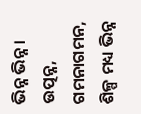ଭିନ୍ନ ଭିନ୍ନ। ଉତ୍ପନ୍ନ, ଗମନାଗମନ, ଶିଳ୍ପ ମଧ୍ୟ ଭିନ୍ନ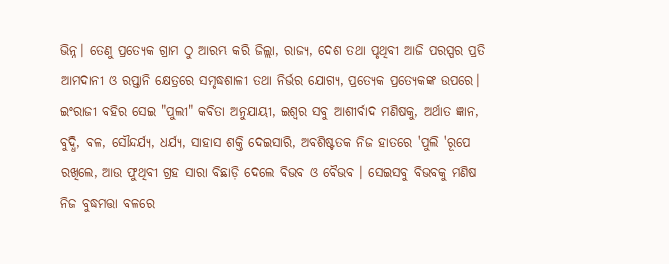ଭିନ୍ନ। ତେଣୁ ପ୍ରତ୍ୟେକ ଗ୍ରାମ ଠୁ ଆରମ୍ଭ କରି ଜିଲ୍ଲା, ରାଜ୍ଯ, ଦେଶ ତଥା ପୃଥିବୀ ଆଜି ପରସ୍ପର ପ୍ରତି ଆମଦାନୀ ଓ ରପ୍ତାନି କ୍ଷେତ୍ରରେ ସମୃଦ୍ଧଶାଳୀ ତଥା ନିର୍ଭର ଯୋଗ୍ୟ, ପ୍ରତ୍ୟେକ ପ୍ରତ୍ୟେକଙ୍କ ଉପରେ।
ଇଂରାଜୀ ବହିର ସେଇ "ପୁଲୀ" କବିତା ଅନୁଯାୟୀ, ଇଶ୍ଵର ସବୁ ଆଶୀର୍ବାଦ ମଣିଷକୁ, ଅର୍ଥାତ ଜ୍ଞାନ, ବୁଦ୍ଧି, ବଳ, ସୌନ୍ଦର୍ଯ୍ୟ, ଧର୍ଯ୍ୟ, ସାହାସ ଶକ୍ତି ଦେଇସାରି, ଅବଶିଷ୍ଟତକ ନିଜ ହାତରେ 'ପୁଲି 'ରୂପେ ରଖିଲେ, ଆଉ ଫୁଥିବୀ ଗ୍ରହ ସାରା ବିଛାଡ଼ି ଦେଲେ ବିଭବ ଓ ବୈଭବ । ସେଇସବୁ ବିଭବକୁ ମଣିଷ ନିଜ ବୁଦ୍ଧମତ୍ତା ବଳରେ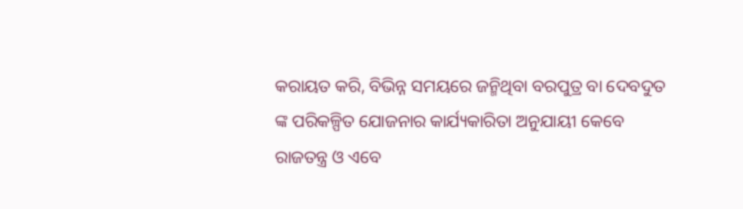କରାୟତ କରି, ବିଭିନ୍ନ ସମୟରେ ଜନ୍ମିଥିବା ବରପୁତ୍ର ବା ଦେବଦୁତ ଙ୍କ ପରିକଳ୍ପିତ ଯୋଜନାର କାର୍ଯ୍ୟକାରିତା ଅନୁଯାୟୀ କେବେ ରାଜତନ୍ତ୍ର ଓ ଏବେ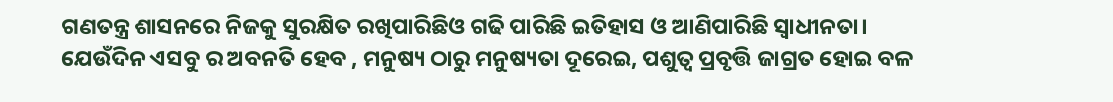ଗଣତନ୍ତ୍ର ଶାସନରେ ନିଜକୁ ସୁରକ୍ଷିତ ରଖିପାରିଛିଓ ଗଢି ପାରିଛି ଇତିହାସ ଓ ଆଣିପାରିଛି ସ୍ଵାଧୀନତା।
ଯେଉଁଦିନ ଏସବୁ ର ଅବନତି ହେବ , ମନୁଷ୍ୟ ଠାରୁ ମନୁଷ୍ୟତା ଦୂରେଇ, ପଶୁତ୍ଵ ପ୍ରବୃତ୍ତି ଜାଗ୍ରତ ହୋଇ ବଳ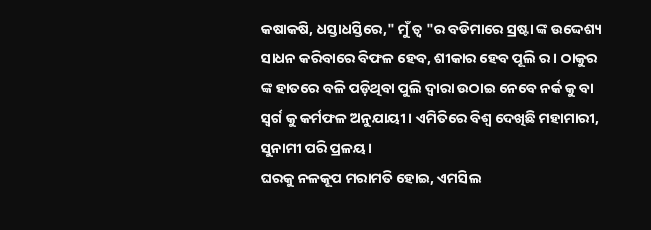କଷାକଷି, ଧସ୍ତାଧସ୍ତିରେ," ମୁଁ ତ୍ଵ "ର ବଡିମାରେ ସ୍ରଷ୍ଟା ଙ୍କ ଉଦ୍ଦେଶ୍ୟ ସାଧନ କରିବାରେ ବିଫଳ ହେବ, ଶୀକାର ହେବ ପୂଲି ର। ଠାକୁର ଙ୍କ ହାତରେ ବଳି ପଡ଼ିଥିବା ପୁଲି ଦ୍ଵାରା ଉଠାଇ ନେବେ ନର୍କ କୁ ବା ସ୍ଵର୍ଗ କୁ କର୍ମଫଳ ଅନୁଯାୟୀ। ଏମିତିରେ ବିଶ୍ଵ ଦେଖିଛି ମହାମାରୀ, ସୁନାମୀ ପରି ପ୍ରଳୟ।
ଘରକୁ ନଳକୂପ ମରାମତି ହୋଇ, ଏମସିଲ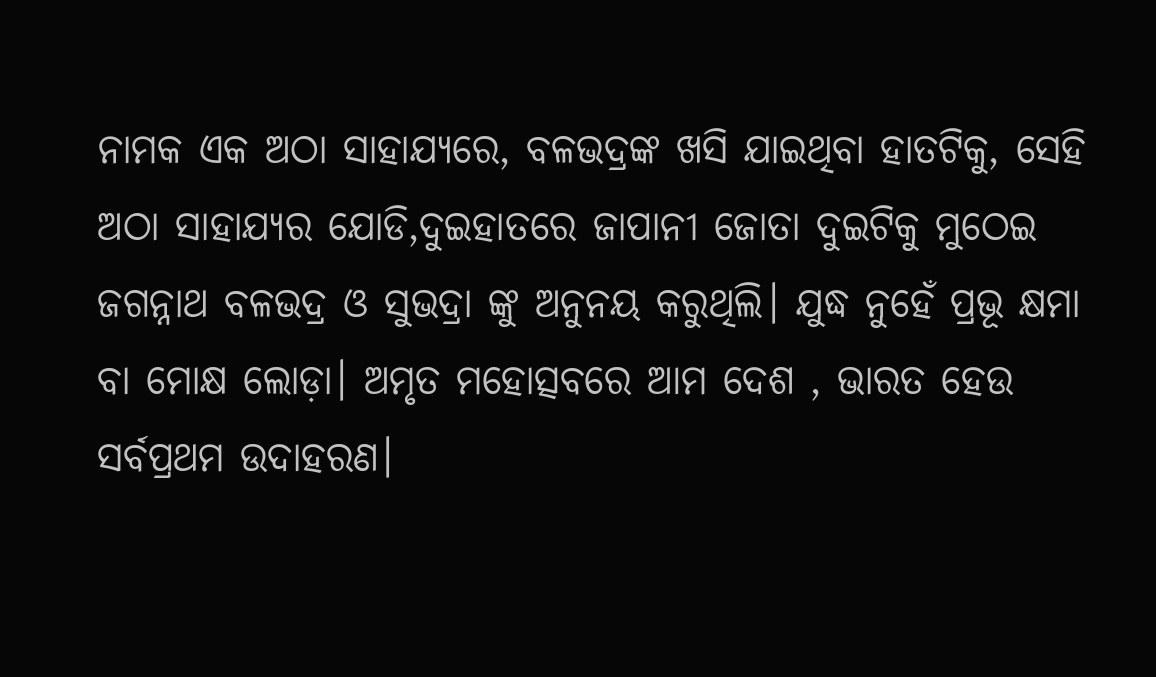ନାମକ ଏକ ଅଠା ସାହାଯ୍ୟରେ, ବଳଭଦ୍ରଙ୍କ ଖସି ଯାଇଥିବା ହାତଟିକୁ, ସେହି ଅଠା ସାହାଯ୍ୟର ଯୋଡି,ଦୁଇହାତରେ ଜାପାନୀ ଜୋତା ଦୁଇଟିକୁ ମୁଠେଇ ଜଗନ୍ନାଥ ବଳଭଦ୍ର ଓ ସୁଭଦ୍ରା ଙ୍କୁ ଅନୁନୟ କରୁଥିଲି। ଯୁଦ୍ଧ ନୁହେଁ ପ୍ରଭୂ କ୍ଷମା ବା ମୋକ୍ଷ ଲୋଡ଼ା। ଅମୃତ ମହୋତ୍ସବରେ ଆମ ଦେଶ , ଭାରତ ହେଉ ସର୍ବପ୍ରଥମ ଉଦାହରଣ।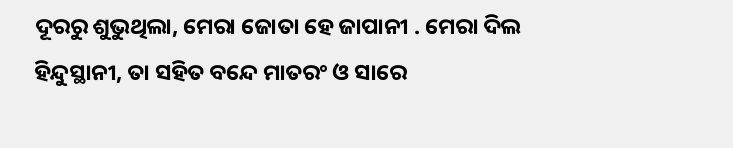ଦୂରରୁ ଶୁଭୁଥିଲା, ମେରା ଜୋତା ହେ ଜାପାନୀ . ମେରା ଦିଲ ହିନ୍ଦୁସ୍ଥାନୀ, ତା ସହିତ ବନ୍ଦେ ମାତରଂ ଓ ସାରେ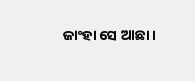ଜାଂହା ସେ ଆଛା ।